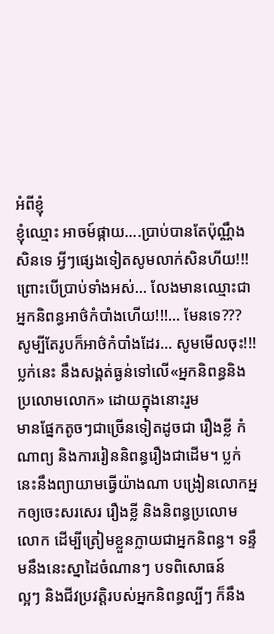អំពីខ្ញុំ
ខ្ញុំឈ្មោះ អាចម៍ផ្កាយ….ប្រាប់បានតែប៉ុណ្ណឹងសិនទេ អ្វីៗផ្សេងទៀតសូមលាក់សិនហីយ!!!
ព្រោះបើប្រាប់ទាំងអស់… លែងមានឈ្មោះជាអ្នកនិពន្ធអាថ៌កំបាំងហើយ!!!… មែនទេ???
សូម្បីតែរូបក៏អាថ៌កំបាំងដែរ… សូមមើលចុះ!!!
ប្លក់នេះ នឹងសង្គត់ធ្ងន់ទៅលើ«អ្នកនិពន្ធនិងប្រលោមលោក» ដោយក្នុងនោះរួម
មានផ្នែកតូចៗជាច្រើនទៀតដូចជា រឿងខ្លី កំណាព្យ និងការរៀននិពន្ធរឿងជាដើម។ ប្លក់
នេះនឹងព្យាយាមធ្វើយ៉ាងណា បង្រៀនលោកអ្នកឲ្យចេះសរសេរ រឿងខ្លី និងនិពន្ធប្រលោម
លោក ដើម្បីត្រៀមខ្លួនក្លាយជាអ្នកនិពន្ធ។ ទន្ទឹមនឹងនេះស្នាដៃចំណានៗ បទពិសោធន៍
ល្អៗ និងជីវប្រវត្តិរបស់អ្នកនិពន្ធល្បីៗ ក៏នឹង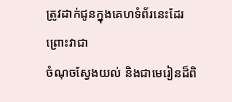ត្រូវដាក់ជូនក្នុងគេហទំព័រនេះដែរ ព្រោះវាជា
ចំណុចស្វែងយល់ និងជាមេរៀនដ៏ពិ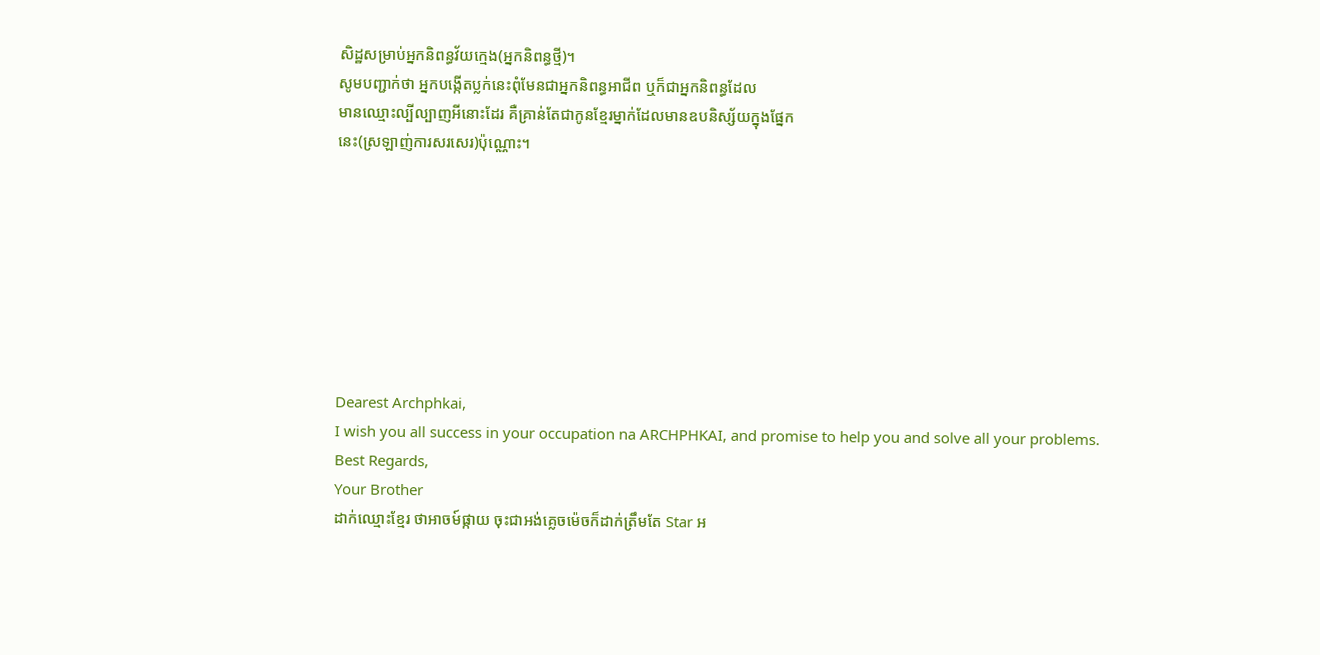សិដ្ឋសម្រាប់អ្នកនិពន្ធវ័យក្មេង(អ្នកនិពន្ធថ្មី)។
សូមបញ្ជាក់ថា អ្នកបង្កើតប្លក់នេះពុំមែនជាអ្នកនិពន្ធអាជីព ឬក៏ជាអ្នកនិពន្ធដែល
មានឈ្មោះល្បីល្បាញអីនោះដែរ គឺគ្រាន់តែជាកូនខ្មែរម្នាក់ដែលមានឧបនិស្ស័យក្នុងផ្នែក
នេះ(ស្រឡាញ់ការសរសេរ)ប៉ុណ្ណោះ។








Dearest Archphkai,
I wish you all success in your occupation na ARCHPHKAI, and promise to help you and solve all your problems.
Best Regards,
Your Brother
ដាក់ឈ្មោះខ្មែរ ថាអាចម៍ផ្កាយ ចុះជាអង់គ្លេចម៉េចក៏ដាក់ត្រឹមតែ Star អ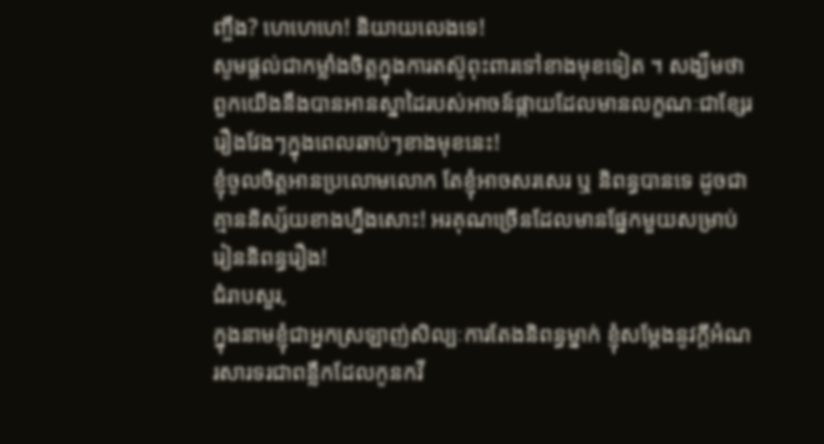ញ្ចឹង? ហេហេហេ! និយាយលេងទេ!
សូមផ្តល់ជាកម្លាំងចិត្តក្នុងការតស៊ូពុះពារទៅខាងមុខទៀត ។ សង្ឃឹមថាពួកយើងនឹងបានអានស្នាដៃរបស់អាចន៍ផ្កាយដែលមានលក្ខណៈជាខ្សែររឿងវែងៗក្នុងពេលឆាប់ៗខាងមុខនេះ!
ខ្ញុំចូលចិត្តអានប្រលោមលោក តែខ្ញុំអាចសរសេរ ឬ និពន្ធបានទេ ដូចជាគ្មាននិស្ស័យខាងហ្នឹងសោះ! អរគុណច្រើនដែលមានផ្នែកមួយសម្រាប់រៀននិពន្ធរឿង!
ជំរាបសួរ,
ក្នុងនាមខ្ញុំជាអ្នកស្រឡាញ់សិល្បៈការតែងនិពន្ធម្នាក់ ខ្ញុំសម្តែងនូវក្តីអំណរសារទរជាពន្លឹកដែលកូនកវី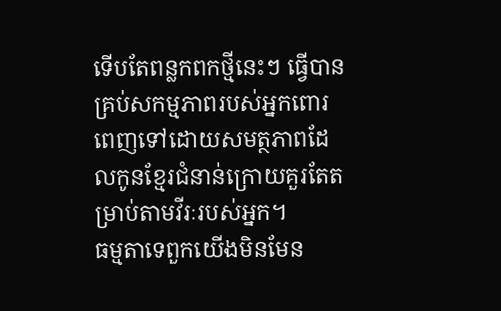ទើបតែពន្លកពកថ្មីនេះៗ ធ្វើបាន គ្រប់សកម្មភាពរបស់អ្នកពោរពេញទៅដោយសមត្ថភាពដែលកូនខ្មែរជំនាន់ក្រោយគួរតែតម្រាប់តាមវីរៈរបស់អ្នក។
ធម្មតាទេពួកយើងមិនមែន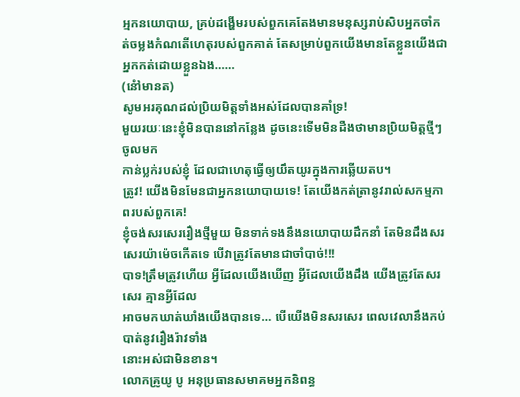អ្មកនយោបាយ, គ្រប់ដង្ហើមរបស់ពួកគេតែងមានមនុស្សរាប់សិបអ្នកចាំកត់ចម្លងកំណតើហេតុរបស់ពួកគាត់ តែសម្រាប់ពួកយើងមានតែខ្លួនយើងជាអ្នកកត់ដោយខ្លួនឯង……
(នៅំមានត)
សូមអរគុណដល់ប្រិយមិត្តទាំងអស់ដែលបានគាំទ្រ!
មួយរយៈនេះខ្ញុំមិនបាននៅកន្លែង ដូចនេះទើមមិនដឺងថាមានប្រិយមិត្តថ្មីៗចូលមក
កាន់ប្លក់របស់ខ្ញុំ ដែលជាហេតុធ្វើឲ្យយឹតយូរក្នុងការឆ្លើយតប។
ត្រូវ! យើងមិនមែនជាអ្នកនយោបាយទេ! តែយើងកត់ត្រានូវរាល់សកម្មភាពរបស់ពួកគេ!
ខ្ញុំចង់សរសេររឿងថ្មីមួយ មិនទាក់ទងនឹងនយោបាយដឹកនាំ តែមិនដឹងសរសេរយ៉ាម៉េចកើតទេ បើវាត្រូវតែមានជាចាំបាច់!!!
បាទ!ត្រឹមត្រូវហើយ អ្វីដែលយើងឃើញ អ្វីដែលយើងដឹង យើងត្រូវតែសរសេរ គ្មានអ្វីដែល
អាចមកឃាត់ឃាំងយើងបានទេ… បើយើងមិនសរសេរ ពេលវេលានឹងកប់បាត់នូវរឿងរ៉ាវទាំង
នោះអស់ជាមិនខាន។
លោកគ្រូយូ បូ អនុប្រធានសមាគមអ្នកនិពន្ធ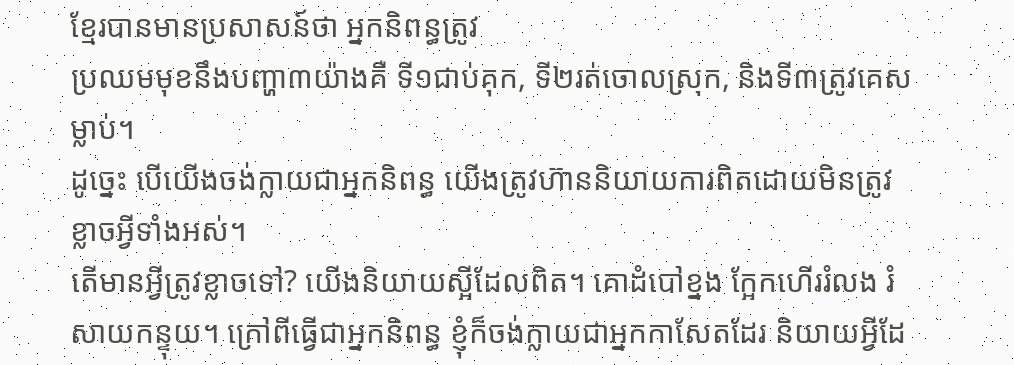ខ្មែរបានមានប្រសាសន៍ថា អ្នកនិពន្ធត្រូវ
ប្រឈមមុខនឹងបញ្ហា៣យ៉ាងគឺ ទី១ជាប់គុក, ទី២រត់ចោលស្រុក, និងទី៣ត្រូវគេសម្លាប់។
ដូច្នេះ បើយើងចង់ក្លាយជាអ្នកនិពន្ធ យើងត្រូវហ៊ាននិយាយការពិតដោយមិនត្រូវខ្លាចអ្វីទាំងអស់។
តើមានអ្វីត្រូវខ្លាចទៅ? យើងនិយាយស្អីដែលពិត។ គោដំបៅខ្នង ក្អែកហើររំលង រំសាយកន្ទុយ។ ក្រៅពីធ្វើជាអ្នកនិពន្ធ ខ្ញុំក៏ចង់ក្លាយជាអ្នកកាសែតដែរ និយាយអ្វីដែ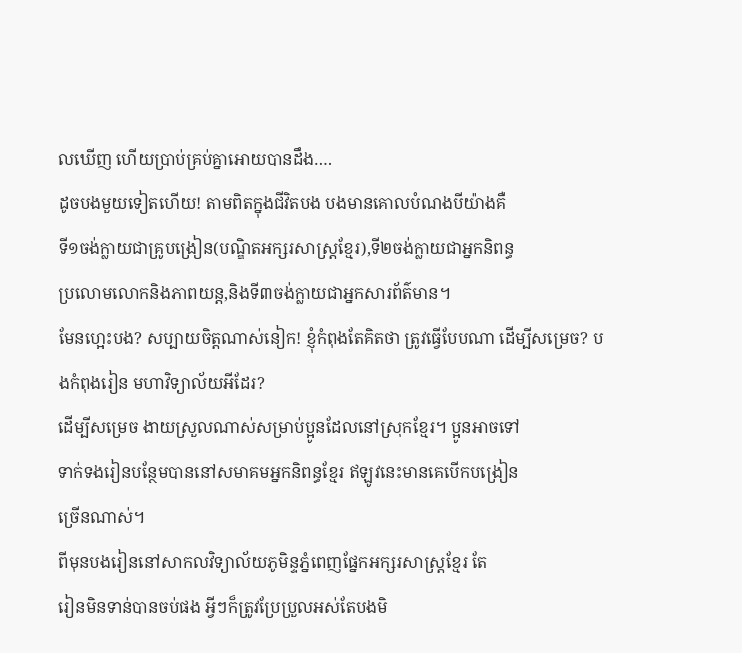លឃើញ ហើយប្រាប់គ្រប់គ្នាអោយបានដឹង….
ដូចបងមួយទៀតហើយ! តាមពិតក្នុងជីវិតបង បងមានគោលបំណងបីយ៉ាងគឺ
ទី១ចង់ក្លាយជាគ្រូបង្រៀន(បណ្ឌិតអក្សរសាស្រ្តខ្មែរ),ទី២ចង់ក្លាយជាអ្នកនិពន្ធ
ប្រលោមលោកនិងភាពយន្ត,និងទី៣ចង់ក្លាយជាអ្នកសារព័ត៌មាន។
មែនហ្អេះបង? សប្បាយចិត្តណាស់នៀក! ខ្ញុំកំពុងតែគិតថា ត្រូវធ្វើបែបណា ដើម្បីសម្រេច? បងកំពុងរៀន មហាវិទ្យាល័យអីដែរ?
ដើម្បីសម្រេច ងាយស្រួលណាស់សម្រាប់ប្អូនដែលនៅស្រុកខ្មែរ។ ប្អូនអាចទៅ
ទាក់ទងរៀនបន្ថែមបាននៅសមាគមអ្នកនិពន្ធខ្មែរ ឥឡូវនេះមានគេបើកបង្រៀន
ច្រើនណាស់។
ពីមុនបងរៀននៅសាកលវិទ្យាល័យភូមិន្ទភ្នំពេញផ្នែកអក្សរសាស្រ្តខ្មែរ តែ
រៀនមិនទាន់បានចប់ផង អ្វីៗក៏ត្រូវប្រែប្រួលអស់តែបងមិ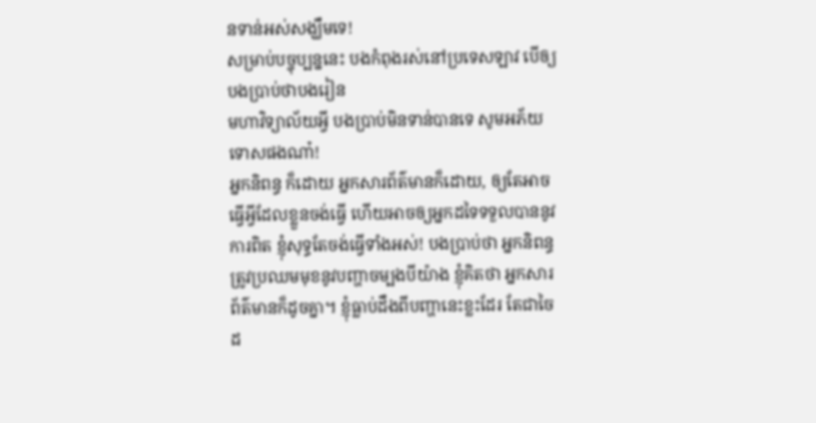នទាន់អស់សង្ឃឹមទេ!
សម្រាប់បច្ចុប្បន្ននេះ បងកំពុងរស់នៅប្រទេសឡាវ បើឲ្យបងប្រាប់ថាបងរៀន
មហាវិទ្យាល័យអ្វី បងប្រាប់មិនទាន់បានទេ សូមអភ័យទោសផងណា៎!
អ្នកនិពន្ធ ក៏ដោយ អ្នកសារព័ត៌មានក៏ដោយ, ឲ្យតែអាចធ្វើអ្វីដែលខ្លួនចង់ធ្វើ ហើយអាចឲ្យអ្នកដទៃទទួលបាននូវការពិត ខ្ញុំសុទ្ធតែចង់ធ្វើទាំងអស់! បងប្រាប់ថា អ្នកនិពន្ធត្រូវប្រឈមមុខនូវបញ្ហាចម្បងបីយ៉ាង ខ្ញុំគិតថា អ្នកសារព័ត៌មានក៏ដូចគ្នា។ ខ្ញុំធ្លាប់ដឹងពីបញ្ហានេះខ្លះដែរ តែជាចៃដ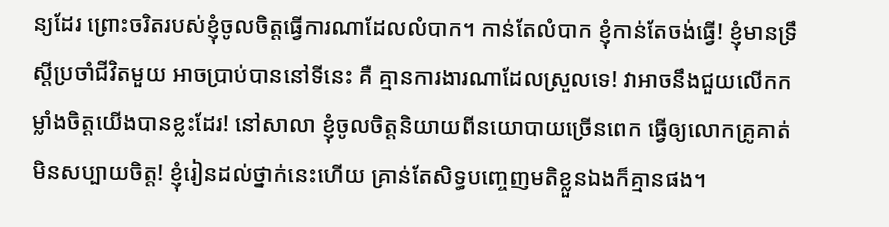ន្យដែរ ព្រោះចរិតរបស់ខ្ញុំចូលចិត្តធ្វើការណាដែលលំបាក។ កាន់តែលំបាក ខ្ញុំកាន់តែចង់ធ្វើ! ខ្ញុំមានទ្រឹស្ដីប្រចាំជីវិតមួយ អាចប្រាប់បាននៅទីនេះ គឺ គ្មានការងារណាដែលស្រួលទេ! វាអាចនឹងជួយលើកកម្លាំងចិត្តយើងបានខ្លះដែរ! នៅសាលា ខ្ញុំចូលចិត្តនិយាយពីនយោបាយច្រើនពេក ធ្វើឲ្យលោកគ្រូគាត់មិនសប្បាយចិត្ត! ខ្ញុំរៀនដល់ថ្នាក់នេះហើយ គ្រាន់តែសិទ្ធបញ្ចេញមតិខ្លួនឯងក៏គ្មានផង។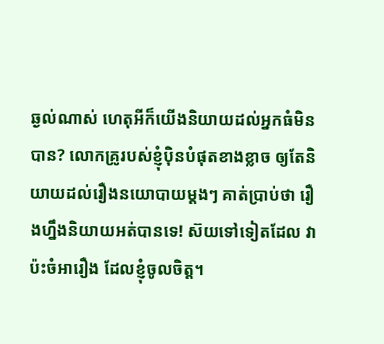ឆ្ងល់ណាស់ ហេតុអីក៏យើងនិយាយដល់អ្នកធំមិនបាន? លោកគ្រូរបស់ខ្ញុំប៉ិនបំផុតខាងខ្លាច ឲ្យតែនិយាយដល់រឿងនយោបាយម្ដងៗ គាត់ប្រាប់ថា រឿងហ្នឹងនិយាយអត់បានទេ! ស៊យទៅទៀតដែល វាប៉ះចំអារឿង ដែលខ្ញុំចូលចិត្ត។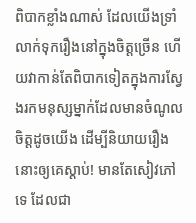ពិបាកខ្លាំងណាស់ ដែលយើងទ្រាំលាក់ទុករឿងនៅក្នុងចិត្តច្រើន ហើយវាកាន់តែពិបាកទៀតក្នុងការស្វែងរកមនុស្សម្នាក់ដែលមានចំណូលចិត្តដូចយើង ដើម្បីនិយាយរឿងនោះឲ្យគេស្ដាប់! មានតែសៀវភៅទេ ដែលជា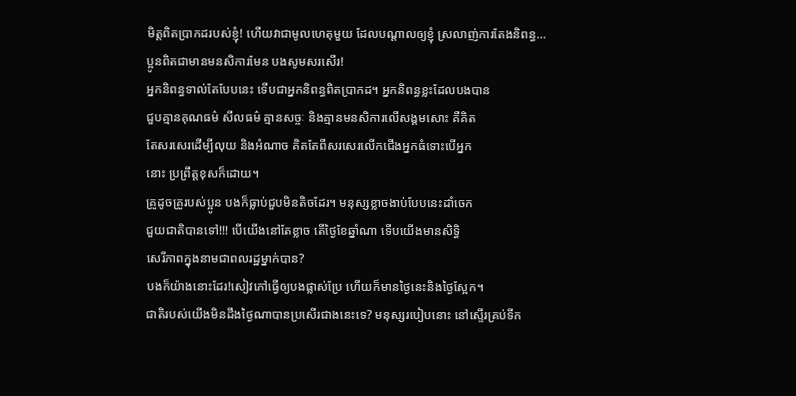មិត្តពិតប្រាកដរបស់ខ្ញុំ! ហើយវាជាមូលហេតុមួយ ដែលបណ្ដាលឲ្យខ្ញុំ ស្រលាញ់ការតែងនិពន្ធ…
ប្អូនពិតជាមានមនសិការមែន បងសូមសរសើរ!
អ្នកនិពន្ធទាល់តែបែបនេះ ទើបជាអ្នកនិពន្ធពិតប្រាកដ។ អ្នកនិពន្ធខ្លះដែលបងបាន
ជួបគ្មានគុណធម៌ សីលធម៌ គ្មានសច្ចៈ និងគ្មានមនសិការលើសង្គមសោះ គឺគិត
តែសរសេរដើម្បីលុយ និងអំណាច គិតតែពីសរសេរលើកជើងអ្នកធំទោះបើអ្នក
នោះ ប្រព្រឹត្តខុសក៏ដោយ។
គ្រូដូចគ្រូរបស់ប្អូន បងក៏ធ្លាប់ជួបមិនតិចដែរ។ មនុស្សខ្លាចងាប់បែបនេះដាំចេក
ជួយជាតិបានទៅ!!! បើយើងនៅតែខ្លាច តើថ្ងៃខែឆ្នាំណា ទើបយើងមានសិទ្ធិ
សេរីភាពក្នុងនាមជាពលរដ្ឋម្នាក់បាន?
បងក៏យ៉ាងនោះដែរ!សៀវភៅធ្វើឲ្យបងផ្លាស់ប្រែ ហើយក៏មានថ្ងៃនេះនិងថ្ងៃស្អែក។
ជាតិរបស់យើងមិនដឹងថ្ងៃណាបានប្រសើរជាងនេះទេ? មនុស្សរបៀបនោះ នៅស្ទើរគ្រប់ទីក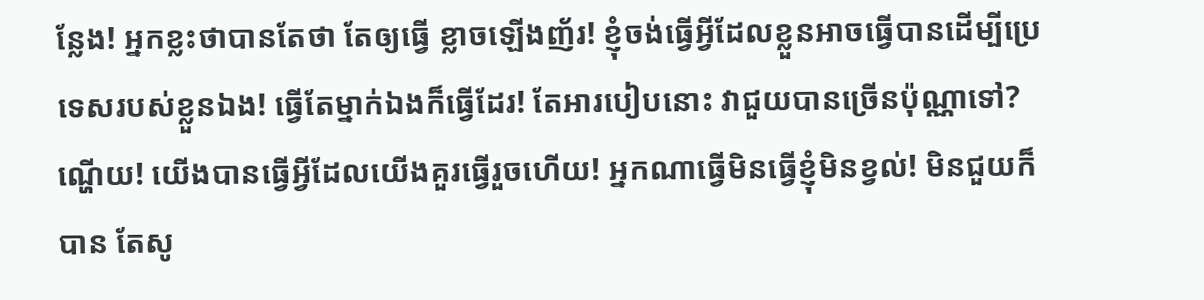ន្លែង! អ្នកខ្លះថាបានតែថា តែឲ្យធ្វើ ខ្លាចឡើងញ័រ! ខ្ញុំចង់ធ្វើអ្វីដែលខ្លួនអាចធ្វើបានដើម្បីប្រេទេសរបស់ខ្លួនឯង! ធ្វើតែម្នាក់ឯងក៏ធ្វើដែរ! តែអារបៀបនោះ វាជួយបានច្រើនប៉ុណ្ណាទៅ? ណ្ហើយ! យើងបានធ្វើអ្វីដែលយើងគួរធ្វើរួចហើយ! អ្នកណាធ្វើមិនធ្វើខ្ញុំមិនខ្វល់! មិនជួយក៏បាន តែសូ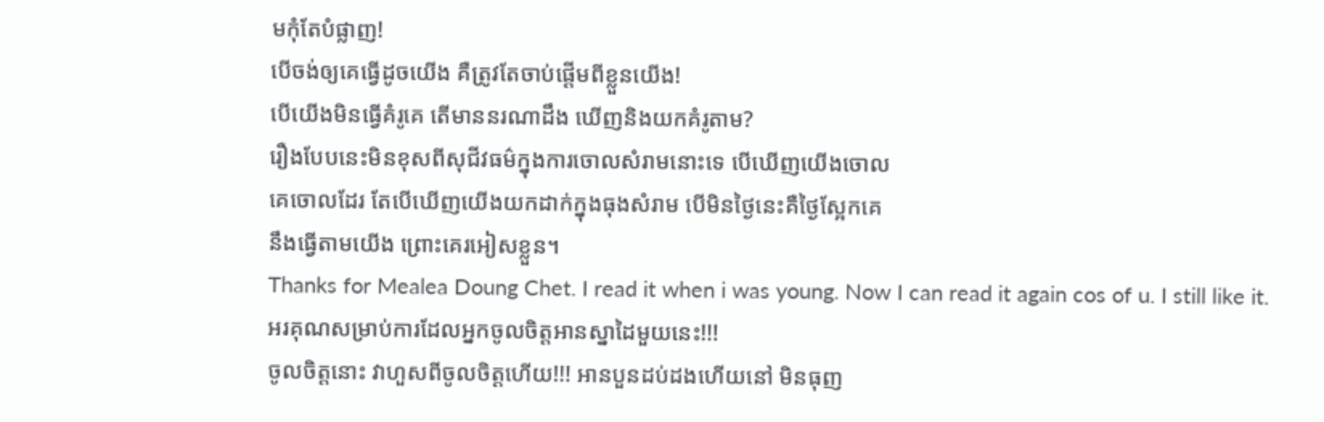មកុំតែបំផ្លាញ!
បើចង់ឲ្យគេធ្វើដូចយើង គឺត្រូវតែចាប់ផ្តើមពីខ្លួនយើង!
បើយើងមិនធ្វើគំរូគេ តើមាននរណាដឹង ឃើញនិងយកគំរូតាម?
រឿងបែបនេះមិនខុសពីសុជីវធម៌ក្នុងការចោលសំរាមនោះទេ បើឃើញយើងចោល
គេចោលដែរ តែបើឃើញយើងយកដាក់ក្នុងធុងសំរាម បើមិនថ្ងៃនេះគឺថ្ងៃស្អែកគេ
នឹងធ្វើតាមយើង ព្រោះគេរអៀសខ្លួន។
Thanks for Mealea Doung Chet. I read it when i was young. Now I can read it again cos of u. I still like it.
អរគុណសម្រាប់ការដែលអ្នកចូលចិត្តអានស្នាដៃមួយនេះ!!!
ចូលចិត្តនោះ វាហួសពីចូលចិត្តហើយ!!! អានបួនដប់ដងហើយនៅ មិនធុញ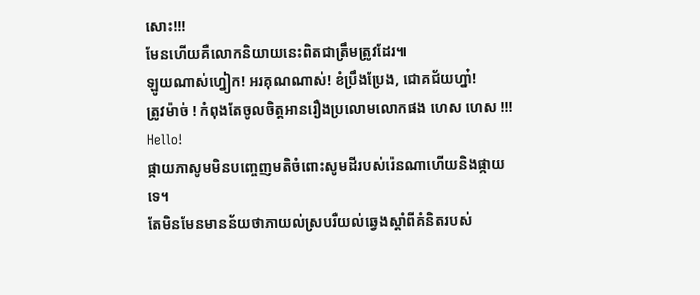សោះ!!!
មែនហើយគឺលោកនិយាយនេះពិតជាត្រឹមត្រូវដែរ៕
ឡូយណាស់ហ្នៀក! អរគុណណាស់! ខំប្រឹងប្រែង, ជោគជ័យហ្នា៎!
ត្រូវម៉ាច់ ! កំពុងតែចូលចិត្តអានរឿងប្រលោមលោកផង ហេស ហេស !!!
Hello!
ផ្កាយភាសូមមិនបញ្ចេញមតិចំពោះសូមដីរបស់រ៉េនណាហើយនិងផ្កាយទេ។
តែមិនមែនមានន័យថាភាយល់ស្របរឺយល់ឆ្វេងស្តាំពីគំនិតរបស់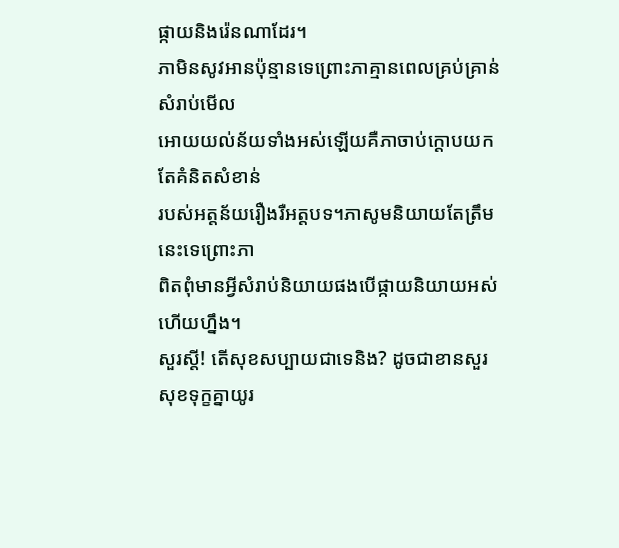ផ្កាយនិងរ៉េនណាដែរ។
ភាមិនសូវអានប៉ុន្មានទេព្រោះភាគ្មានពេលគ្រប់គ្រាន់សំរាប់មើល
អោយយល់ន័យទាំងអស់ឡើយគឺភាចាប់ក្តោបយកតែគំនិតសំខាន់
របស់អត្តន័យរឿងរឺអត្តបទ។ភាសូមនិយាយតែត្រឹមនេះទេព្រោះភា
ពិតពុំមានអ្វីសំរាប់និយាយផងបើផ្កាយនិយាយអស់ហើយហ្នឹង។
សួរស្តី! តើសុខសប្បាយជាទេនិង? ដូចជាខានសួរសុខទុក្ខគ្នាយូរ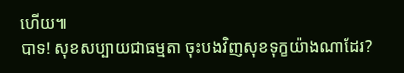ហើយ៕
បាទ! សុខសប្បាយជាធម្មតា ចុះបងវិញសុខទុក្ខយ៉ាងណាដែរ?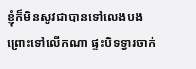ខ្ញុំក៏មិនសូវជាបានទៅលេងបង ព្រោះទៅលើកណា ផ្ទះបិទទ្វារចាក់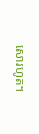សោរហូត។